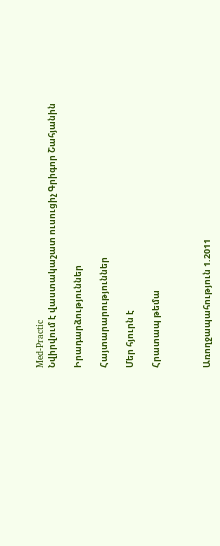Med-Practic
Նվիրվում է վաստակաշատ ուսուցիչ Գրիգոր Շահյանին

Իրադարձություններ

Հայտարարություններ

Մեր հյուրն է

Հրատապ թեմա



Առողջապահություն 1.2011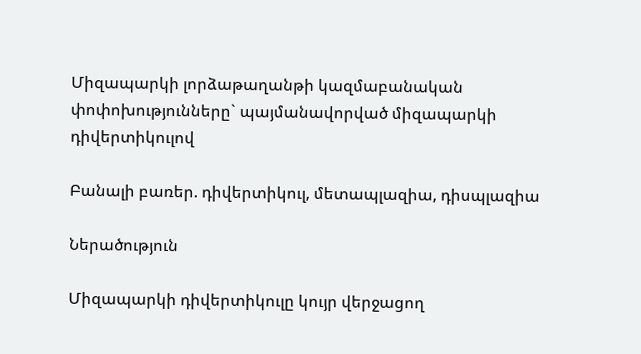Միզապարկի լորձաթաղանթի կազմաբանական փոփոխությունները` պայմանավորված միզապարկի դիվերտիկուլով

Բանալի բառեր. դիվերտիկուլ, մետապլազիա, դիսպլազիա

Ներածություն

Միզապարկի դիվերտիկուլը կույր վերջացող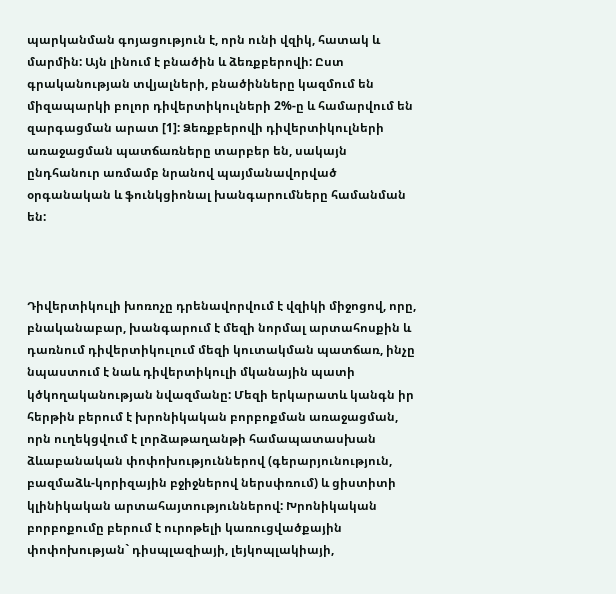պարկանման գոյացություն է, որն ունի վզիկ, հատակ և մարմին: Այն լինում է բնածին և ձեռքբերովի: Ըստ գրականության տվյալների, բնածինները կազմում են միզապարկի բոլոր դիվերտիկուլների 2%-ը և համարվում են զարգացման արատ [1]: Ձեռքբերովի դիվերտիկուլների առաջացման պատճառները տարբեր են, սակայն ընդհանուր առմամբ նրանով պայմանավորված օրգանական և ֆունկցիոնալ խանգարումները համանման են:



Դիվերտիկուլի խոռոչը դրենավորվում է վզիկի միջոցով, որը, բնականաբար, խանգարում է մեզի նորմալ արտահոսքին և դառնում դիվերտիկուլում մեզի կուտակման պատճառ, ինչը նպաստում է նաև դիվերտիկուլի մկանային պատի կծկողականության նվազմանը: Մեզի երկարատև կանգն իր հերթին բերում է խրոնիկական բորբոքման առաջացման, որն ուղեկցվում է լորձաթաղանթի համապատասխան ձևաբանական փոփոխություններով (գերարյունություն, բազմաձև-կորիզային բջիջներով ներսփռում) և ցիստիտի կլինիկական արտահայտություններով: Խրոնիկական բորբոքումը բերում է ուրոթելի կառուցվածքային փոփոխության` դիսպլազիայի, լեյկոպլակիայի,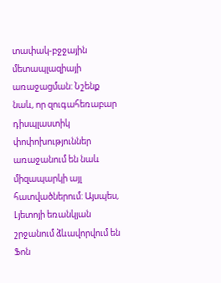տափակ-բջջային մետապլազիայի առաջացման: Նշենք նաև, որ զուգահեռաբար դիսպլաստիկ փոփոխություններ առաջանում են նաև միզապարկի այլ հատվածներում: Այսպես, Լյետոյի եռանկյան շրջանում ձևավորվում են Ֆոն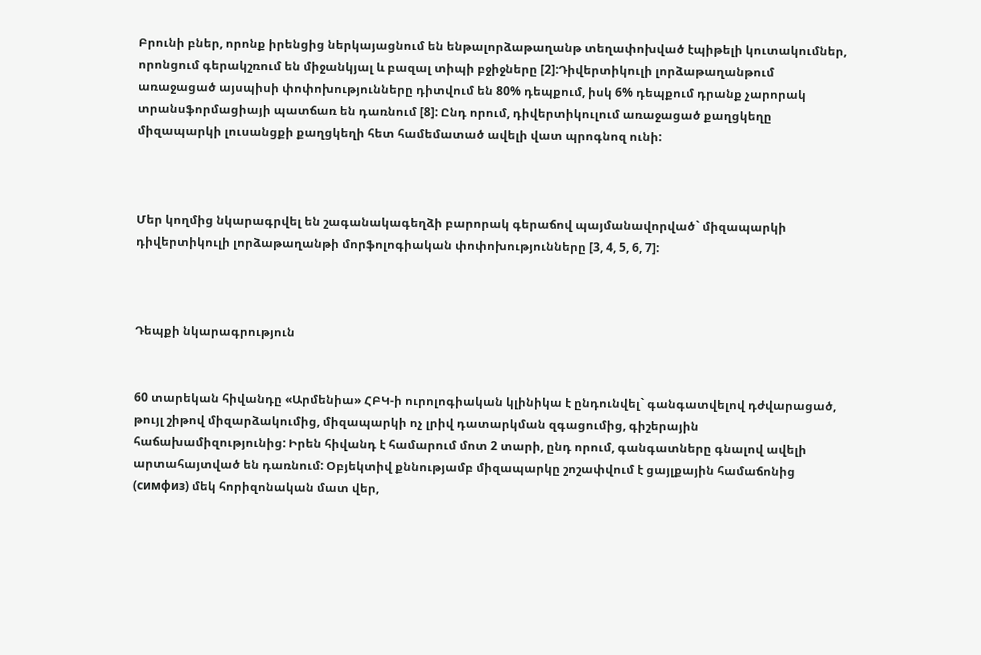Բրունի բներ, որոնք իրենցից ներկայացնում են ենթալորձաթաղանթ տեղափոխված էպիթելի կուտակումներ, որոնցում գերակշռում են միջանկյալ և բազալ տիպի բջիջները [2]:Դիվերտիկուլի լորձաթաղանթում առաջացած այսպիսի փոփոխությունները դիտվում են 80% դեպքում, իսկ 6% դեպքում դրանք չարորակ տրանսֆորմացիայի պատճառ են դառնում [8]: Ընդ որում, դիվերտիկուլում առաջացած քաղցկեղը միզապարկի լուսանցքի քաղցկեղի հետ համեմատած ավելի վատ պրոգնոզ ունի:



Մեր կողմից նկարագրվել են շագանակագեղձի բարորակ գերաճով պայմանավորված` միզապարկի դիվերտիկուլի լորձաթաղանթի մորֆոլոգիական փոփոխությունները [3, 4, 5, 6, 7]:



Դեպքի նկարագրություն


60 տարեկան հիվանդը «Արմենիա» ՀԲԿ-ի ուրոլոգիական կլինիկա է ընդունվել` գանգատվելով դժվարացած, թույլ շիթով միզարձակումից, միզապարկի ոչ լրիվ դատարկման զգացումից, գիշերային հաճախամիզությունից: Իրեն հիվանդ է համարում մոտ 2 տարի, ընդ որում, գանգատները գնալով ավելի արտահայտված են դառնում: Օբյեկտիվ քննությամբ միզապարկը շոշափվում է ցայլքային համաճոնից (симфиз) մեկ հորիզոնական մատ վեր,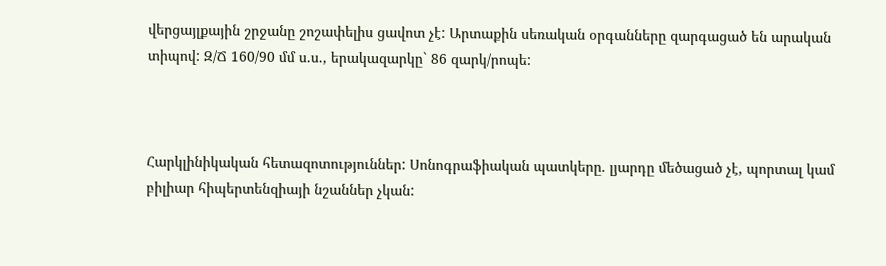վերցայլքային շրջանը շոշափելիս ցավոտ չէ: Արտաքին սեռական օրգանները զարգացած են արական տիպով: Զ/Ճ 160/90 մմ ս.ս., երակազարկը` 86 զարկ/րոպե:



Հարկլինիկական հետազոտություններ: Սոնոգրաֆիական պատկերը. լյարդը մեծացած չէ, պորտալ կամ բիլիար հիպերտենզիայի նշաններ չկան: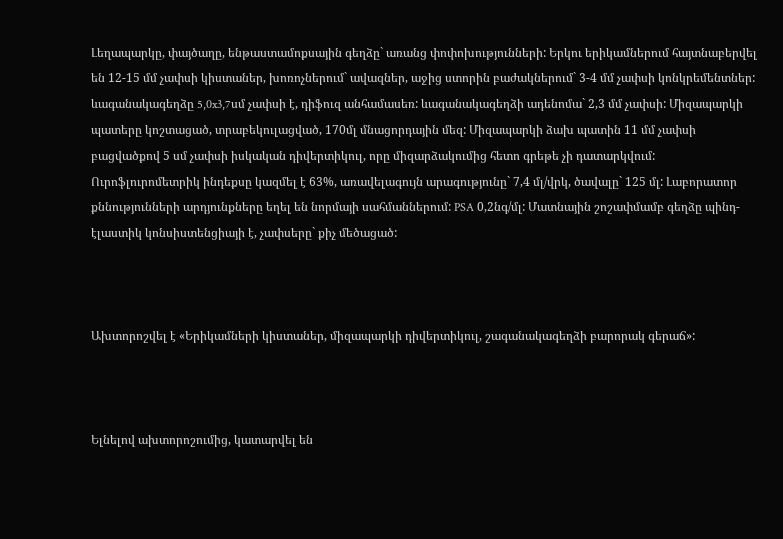Լեղապարկը, փայծաղը, ենթաստամոքսային գեղձը` առանց փոփոխությունների: Երկու երիկամներում հայտնաբերվել են 12-15 մմ չափսի կիստաներ, խոռոչներում` ավազներ, աջից ստորին բաժակներում` 3-4 մմ չափսի կոնկրեմենտներ: ևագանակագեղձը 5,0x3,7սմ չափսի է, դիֆուզ անհամասեռ: ևագանակագեղձի ադենոմա` 2,3 մմ չափսի: Միզապարկի պատերը կոշտացած, տրաբեկուլացված, 170մլ մնացորդային մեզ: Միզապարկի ձախ պատին 11 մմ չափսի բացվածքով 5 սմ չափսի իսկական դիվերտիկուլ, որը միզարձակումից հետո գրեթե չի դատարկվում: Ուրոֆլուրոմետրիկ ինդեքսը կազմել է 63%, առավելագույն արագությունը` 7,4 մլ/վրկ, ծավալը` 125 մլ: Լաբորատոր քննությունների արդյունքները եղել են նորմայի սահմաններում: PSA 0,2նգ/մլ: Մատնային շոշափմամբ գեղձը պինդ-էլաստիկ կոնսիստենցիայի է, չափսերը` քիչ մեծացած:



Ախտորոշվել է «Երիկամների կիստաներ, միզապարկի դիվերտիկուլ, շագանակագեղձի բարորակ գերաճ»:



Ելնելով ախտորոշումից, կատարվել են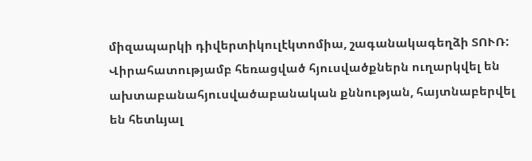միզապարկի դիվերտիկուլէկտոմիա, շագանակագեղձի ՏՈՒՌ: Վիրահատությամբ հեռացված հյուսվածքներն ուղարկվել են ախտաբանահյուսվածաբանական քննության, հայտնաբերվել են հետևյալ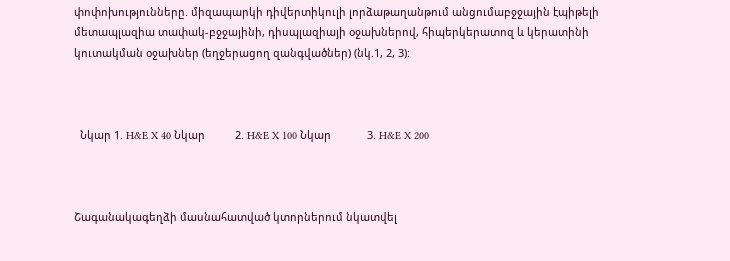փոփոխությունները. միզապարկի դիվերտիկուլի լորձաթաղանթում անցումաբջջային էպիթելի մետապլազիա տափակ-բջջայինի, դիսպլազիայի օջախներով, հիպերկերատոզ և կերատինի կուտակման օջախներ (եղջերացող զանգվածներ) (նկ.1, 2, 3):



  Նկար 1. H&E X 40 Նկար          2. H&E X 100 Նկար            3. H&E X 200



Շագանակագեղձի մասնահատված կտորներում նկատվել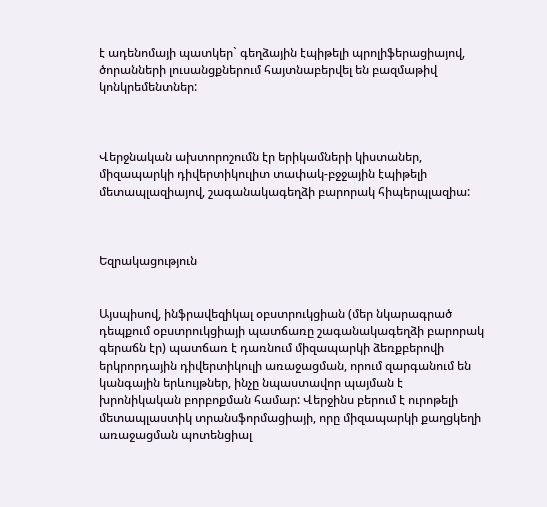է ադենոմայի պատկեր` գեղձային էպիթելի պրոլիֆերացիայով, ծորանների լուսանցքներում հայտնաբերվել են բազմաթիվ կոնկրեմենտներ:



Վերջնական ախտորոշումն էր երիկամների կիստաներ, միզապարկի դիվերտիկուլիտ տափակ-բջջային էպիթելի մետապլազիայով, շագանակագեղձի բարորակ հիպերպլազիա:



Եզրակացություն


Այսպիսով, ինֆրավեզիկալ օբստրուկցիան (մեր նկարագրած դեպքում օբստրուկցիայի պատճառը շագանակագեղձի բարորակ գերաճն էր) պատճառ է դառնում միզապարկի ձեռքբերովի երկրորդային դիվերտիկուլի առաջացման, որում զարգանում են կանգային երևույթներ, ինչը նպաստավոր պայման է խրոնիկական բորբոքման համար: Վերջինս բերում է ուրոթելի մետապլաստիկ տրանսֆորմացիայի, որը միզապարկի քաղցկեղի առաջացման պոտենցիալ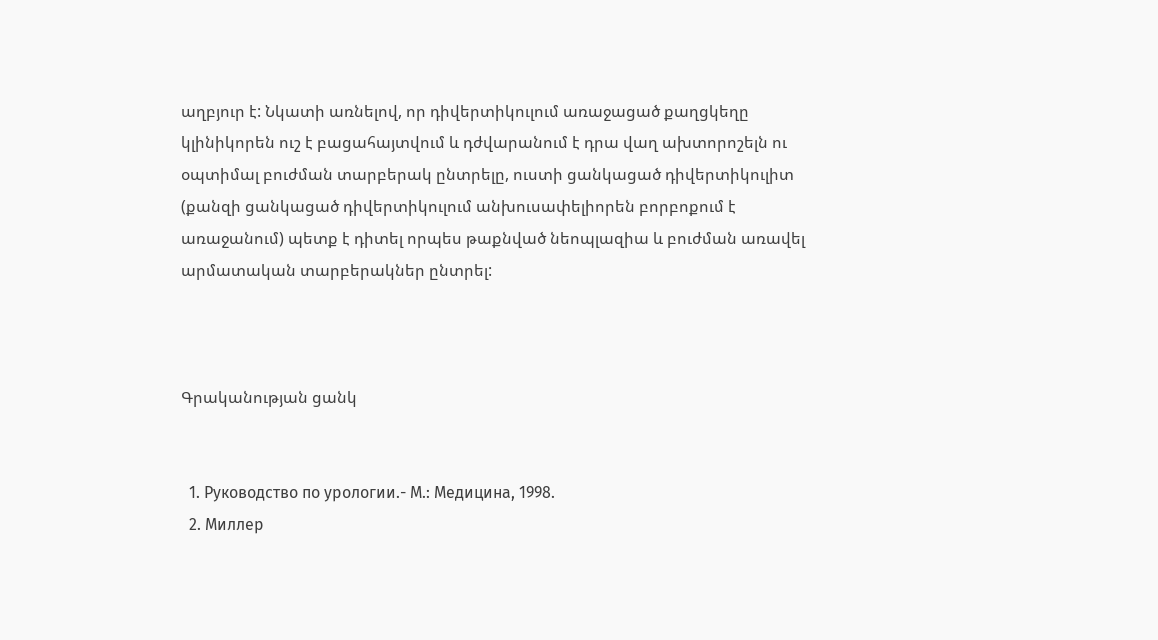աղբյուր է: Նկատի առնելով, որ դիվերտիկուլում առաջացած քաղցկեղը կլինիկորեն ուշ է բացահայտվում և դժվարանում է դրա վաղ ախտորոշելն ու օպտիմալ բուժման տարբերակ ընտրելը, ուստի ցանկացած դիվերտիկուլիտ (քանզի ցանկացած դիվերտիկուլում անխուսափելիորեն բորբոքում է առաջանում) պետք է դիտել որպես թաքնված նեոպլազիա և բուժման առավել արմատական տարբերակներ ընտրել:



Գրականության ցանկ


  1. Руководство по урологии.- М.: Медицина, 1998.
  2. Миллер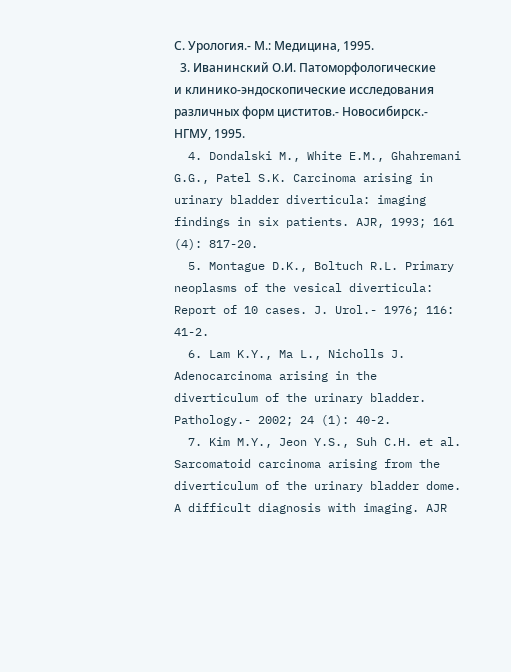С. Урология.- М.: Медицина, 1995.
  3. Иванинский О.И. Патоморфологические и клинико-эндоскопические исследования различных форм циститов.- Новосибирск.- НГМУ, 1995.
  4. Dondalski M., White E.M., Ghahremani G.G., Patel S.K. Carcinoma arising in urinary bladder diverticula: imaging findings in six patients. AJR, 1993; 161 (4): 817-20.
  5. Montague D.K., Boltuch R.L. Primary neoplasms of the vesical diverticula: Report of 10 cases. J. Urol.- 1976; 116: 41-2.
  6. Lam K.Y., Ma L., Nicholls J. Adenocarcinoma arising in the diverticulum of the urinary bladder. Pathology.- 2002; 24 (1): 40-2.
  7. Kim M.Y., Jeon Y.S., Suh C.H. et al. Sarcomatoid carcinoma arising from the diverticulum of the urinary bladder dome. A difficult diagnosis with imaging. AJR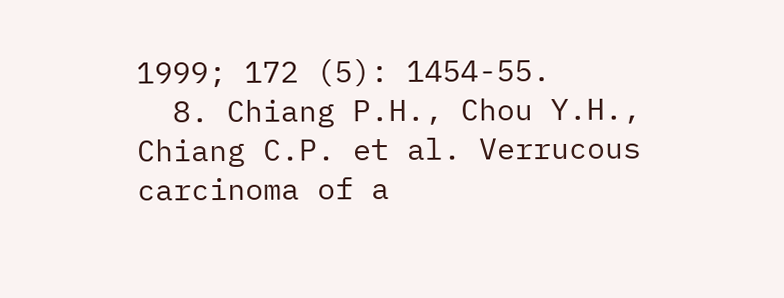1999; 172 (5): 1454-55.
  8. Chiang P.H., Chou Y.H., Chiang C.P. et al. Verrucous carcinoma of a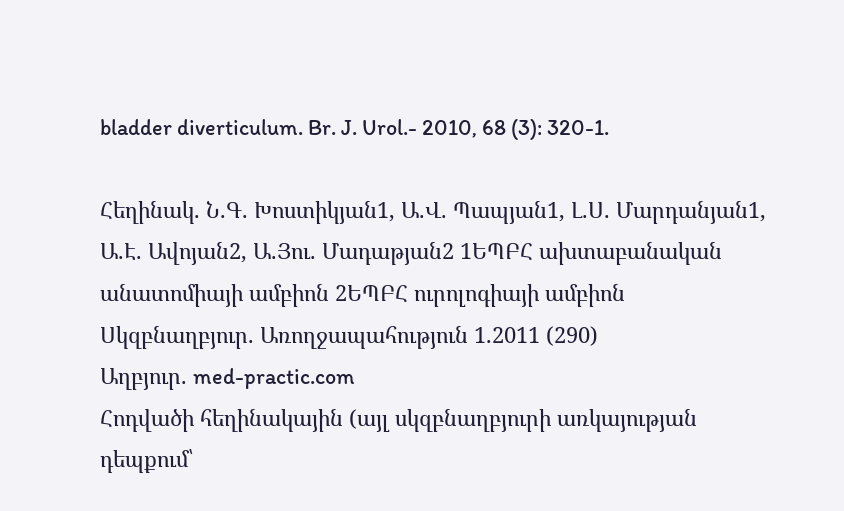bladder diverticulum. Br. J. Urol.- 2010, 68 (3): 320-1.

Հեղինակ. Ն.Գ. Խոստիկյան1, Ա.Վ. Պապյան1, Լ.Ս. Մարդանյան1, Ա.Է. Ավոյան2, Ա.Յու. Մադաթյան2 1ԵՊԲՀ ախտաբանական անատոմիայի ամբիոն 2ԵՊԲՀ ուրոլոգիայի ամբիոն
Սկզբնաղբյուր. Առողջապահություն 1.2011 (290)
Աղբյուր. med-practic.com
Հոդվածի հեղինակային (այլ սկզբնաղբյուրի առկայության դեպքում՝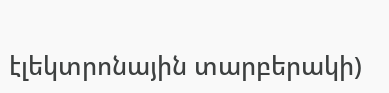էլեկտրոնային տարբերակի)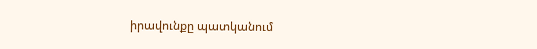իրավունքը պատկանում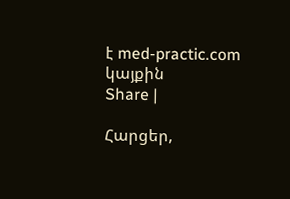է med-practic.com կայքին
Share |

Հարցեր,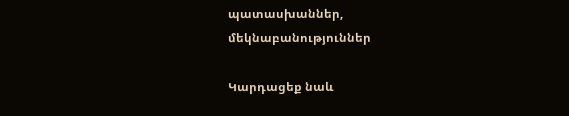պատասխաններ, մեկնաբանություններ

Կարդացեք նաև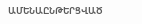ԱՄԵՆԱԸՆԹԵՐՑՎԱԾ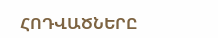ՀՈԴՎԱԾՆԵՐԸ